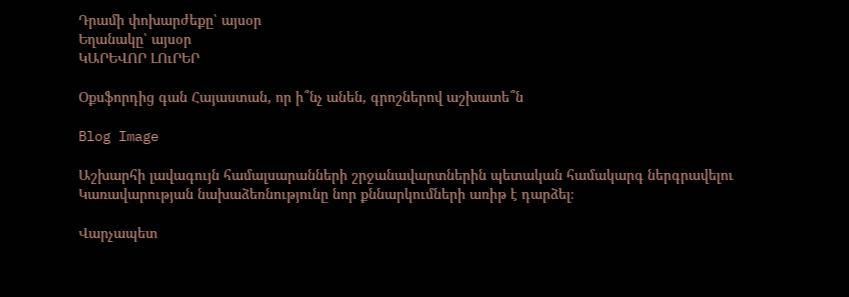Դրամի փոխարժեքը՝ այսօր
Եղանակը՝ այսօր
ԿԱՐԵՎՈՐ ԼՈւՐԵՐ

Օքսֆորդից գան Հայաստան, որ ի՞նչ անեն, գրոշներով աշխատե՞ն

Blog Image

Աշխարհի լավագույն համալսարանների շրջանավարտներին պետական համակարգ ներգրավելու Կառավարության նախաձեռնությունը նոր քննարկումների առիթ է դարձել։

Վարչապետ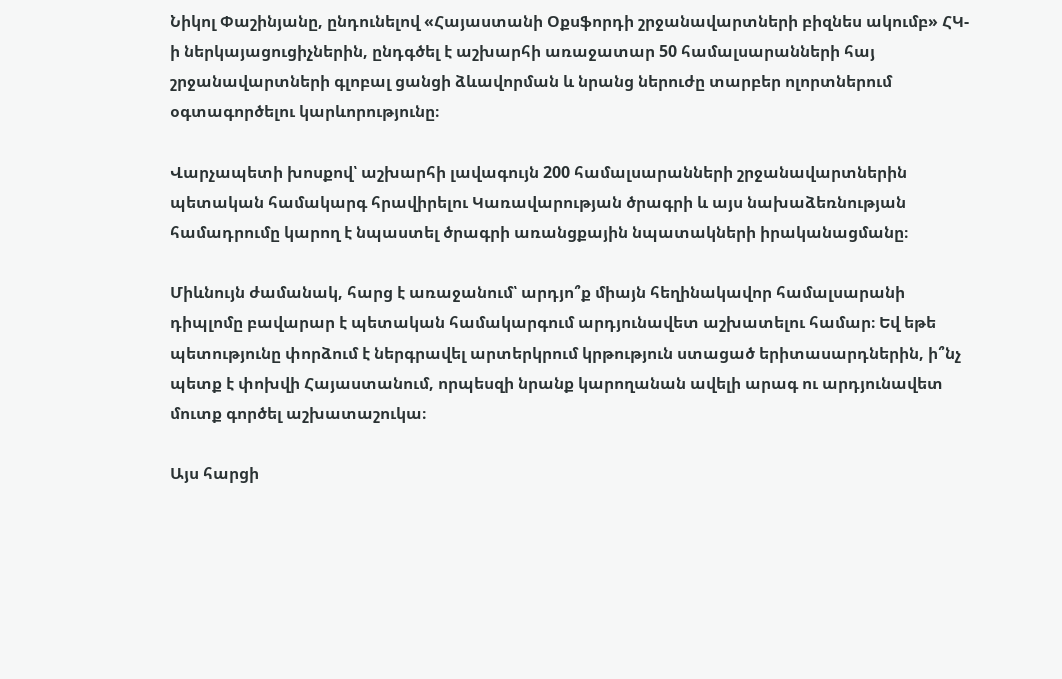Նիկոլ Փաշինյանը, ընդունելով «Հայաստանի Օքսֆորդի շրջանավարտների բիզնես ակումբ» ՀԿ-ի ներկայացուցիչներին, ընդգծել է աշխարհի առաջատար 50 համալսարանների հայ շրջանավարտների գլոբալ ցանցի ձևավորման և նրանց ներուժը տարբեր ոլորտներում օգտագործելու կարևորությունը։

Վարչապետի խոսքով՝ աշխարհի լավագույն 200 համալսարանների շրջանավարտներին պետական համակարգ հրավիրելու Կառավարության ծրագրի և այս նախաձեռնության համադրումը կարող է նպաստել ծրագրի առանցքային նպատակների իրականացմանը։

Միևնույն ժամանակ, հարց է առաջանում՝ արդյո՞ք միայն հեղինակավոր համալսարանի դիպլոմը բավարար է պետական համակարգում արդյունավետ աշխատելու համար։ Եվ եթե պետությունը փորձում է ներգրավել արտերկրում կրթություն ստացած երիտասարդներին, ի՞նչ պետք է փոխվի Հայաստանում, որպեսզի նրանք կարողանան ավելի արագ ու արդյունավետ մուտք գործել աշխատաշուկա։

Այս հարցի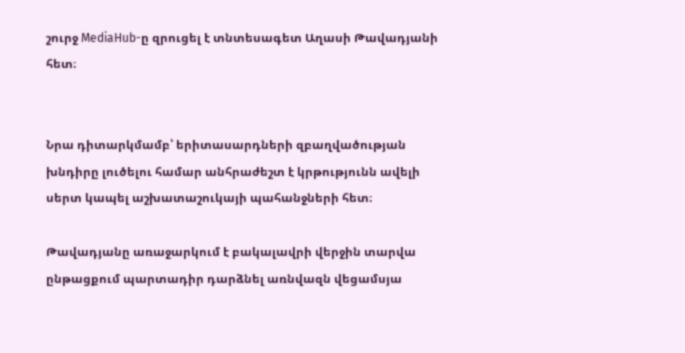շուրջ MediaHub-ը զրուցել է տնտեսագետ Աղասի Թավադյանի հետ։


Նրա դիտարկմամբ՝ երիտասարդների զբաղվածության խնդիրը լուծելու համար անհրաժեշտ է կրթությունն ավելի սերտ կապել աշխատաշուկայի պահանջների հետ։

Թավադյանը առաջարկում է բակալավրի վերջին տարվա ընթացքում պարտադիր դարձնել առնվազն վեցամսյա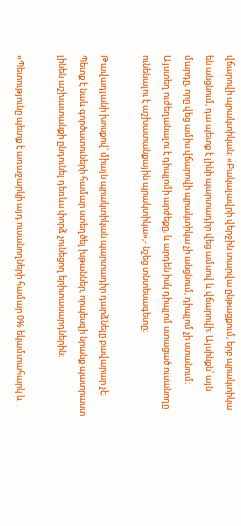վճարովի պրակտիկան։ «Բակալավրի վերջին տարվա ընթացքում, երբ պրակտիկա են անցնում, դա պետք է լինի պարտադիր վեց ամսով և վճարովի։ Այսինքն՝ այն մարդը, որը վեց ամիս վճարովի պրակտիկա չի անցնում, դիպլոմ չի ստանում։ Այստեղ ուժեղանալու է դիպլոմի արժեքը, և արդեն իսկ դիպլոմ ստացած ուսանողը ունենալու է աշխատանքային պրակտիկա»,- նշեց տնտեսագետը։

Թավադյանի խոսքով՝ միայն պրակտիկան պարտադիր դարձնելը բավարար չէ։ Պետք է նաև գործատուների համար ստեղծել խթաններ, որպեսզի նրանք պատրաստ լինեն աշխատանքի ընդունել դեռևս փորձ չունեցող երիտասարդներին։

«Պետությունը պետք է առաջարկի այդ ուսանողների համար 0% եկամտահարկ և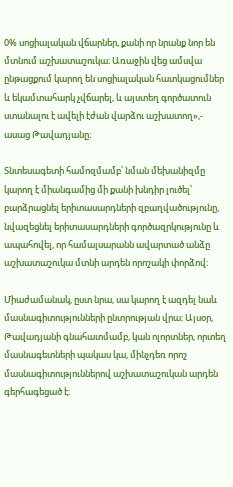0% սոցիալական վճարներ, քանի որ նրանք նոր են մտնում աշխատաշուկա։ Առաջին վեց ամսվա ընթացքում կարող են սոցիալական հատկացումներ և եկամտահարկ չվճարել, և այստեղ գործատուն ստանալու է ավելի էժան վարձու աշխատող»,- ասաց Թավադյանը։

Տնտեսագետի համոզմամբ՝ նման մեխանիզմը կարող է միանգամից մի քանի խնդիր լուծել՝ բարձրացնել երիտասարդների զբաղվածությունը, նվազեցնել երիտասարդների գործազրկությունը և ապահովել, որ համալսարանն ավարտած անձը աշխատաշուկա մտնի արդեն որոշակի փորձով։

Միաժամանակ, ըստ նրա, սա կարող է ազդել նաև մասնագիտությունների ընտրության վրա։ Այսօր, Թավադյանի գնահատմամբ, կան ոլորտներ, որտեղ մասնագետների պակաս կա, մինչդեռ որոշ մասնագիտություններով աշխատաշուկան արդեն գերհագեցած է։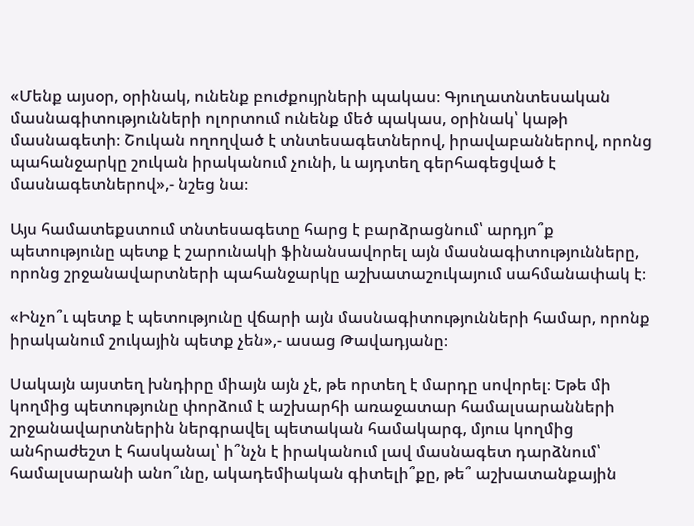«Մենք այսօր, օրինակ, ունենք բուժքույրների պակաս։ Գյուղատնտեսական մասնագիտությունների ոլորտում ունենք մեծ պակաս, օրինակ՝ կաթի մասնագետի։ Շուկան ողողված է տնտեսագետներով, իրավաբաններով, որոնց պահանջարկը շուկան իրականում չունի, և այդտեղ գերհագեցված է մասնագետներով»,- նշեց նա։

Այս համատեքստում տնտեսագետը հարց է բարձրացնում՝ արդյո՞ք պետությունը պետք է շարունակի ֆինանսավորել այն մասնագիտությունները, որոնց շրջանավարտների պահանջարկը աշխատաշուկայում սահմանափակ է։

«Ինչո՞ւ պետք է պետությունը վճարի այն մասնագիտությունների համար, որոնք իրականում շուկային պետք չեն»,- ասաց Թավադյանը։

Սակայն այստեղ խնդիրը միայն այն չէ, թե որտեղ է մարդը սովորել։ Եթե մի կողմից պետությունը փորձում է աշխարհի առաջատար համալսարանների շրջանավարտներին ներգրավել պետական համակարգ, մյուս կողմից անհրաժեշտ է հասկանալ՝ ի՞նչն է իրականում լավ մասնագետ դարձնում՝ համալսարանի անո՞ւնը, ակադեմիական գիտելի՞քը, թե՞ աշխատանքային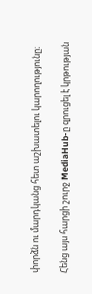փորձն ու մարդկանց հետ աշխատելու կարողությունը։

Հենց այս հարցի շուրջ MediaHub-ը զրուցել է կրթության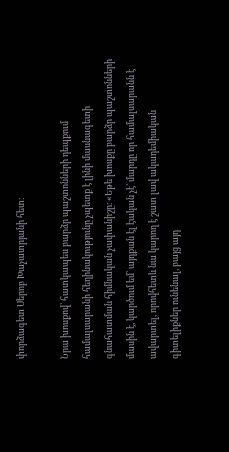փորձագետ Սերոբ Խաչատրյանի հետ։

Նրա խոսքով՝ հատկապես բարձր պաշտոնների դեպքում համալսարանի հեղինակությունը չպետք է լինի մասնագետի գնահատման հիմնական չափանիշը։ «Եթե խոսքը բարձր պաշտոնների մասին է, կարծում եմ՝ այդքան էլ էական չէ՝ մարդը որ համալսարանն է ավարտել, որովհետև նա կարող է շատ լավ ակադեմիական գիտելիքներ ունենալ, բայց այդ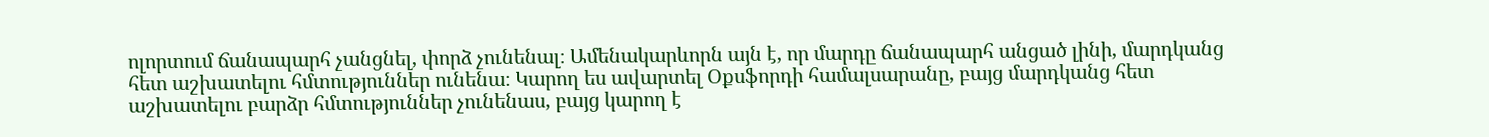ոլորտում ճանապարհ չանցնել, փորձ չունենալ։ Ամենակարևորն այն է, որ մարդը ճանապարհ անցած լինի, մարդկանց հետ աշխատելու հմտություններ ունենա։ Կարող ես ավարտել Օքսֆորդի համալսարանը, բայց մարդկանց հետ աշխատելու բարձր հմտություններ չունենաս, բայց կարող է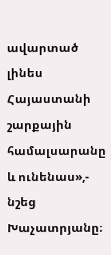ավարտած լինես Հայաստանի շարքային համալսարանը և ունենաս»,- նշեց Խաչատրյանը։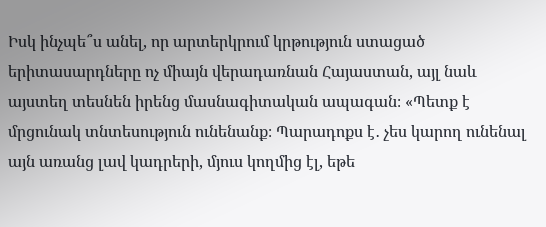Իսկ ինչպե՞ս անել, որ արտերկրում կրթություն ստացած երիտասարդները ոչ միայն վերադառնան Հայաստան, այլ նաև այստեղ տեսնեն իրենց մասնագիտական ապագան։ «Պետք է մրցունակ տնտեսություն ունենանք։ Պարադոքս է․ չես կարող ունենալ այն առանց լավ կադրերի, մյուս կողմից էլ, եթե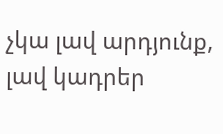չկա լավ արդյունք, լավ կադրեր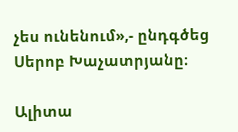չես ունենում»,- ընդգծեց Սերոբ Խաչատրյանը։

Ալիտա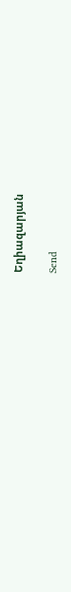Եղիազարյան

Send